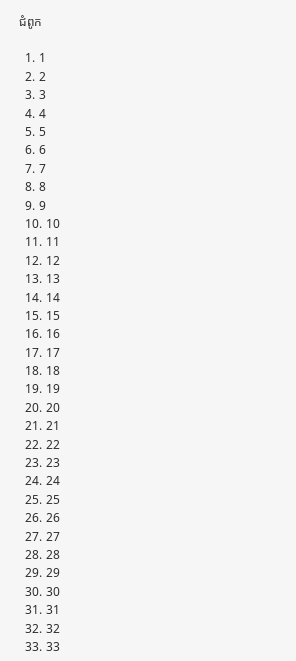ជំពូក

  1. 1
  2. 2
  3. 3
  4. 4
  5. 5
  6. 6
  7. 7
  8. 8
  9. 9
  10. 10
  11. 11
  12. 12
  13. 13
  14. 14
  15. 15
  16. 16
  17. 17
  18. 18
  19. 19
  20. 20
  21. 21
  22. 22
  23. 23
  24. 24
  25. 25
  26. 26
  27. 27
  28. 28
  29. 29
  30. 30
  31. 31
  32. 32
  33. 33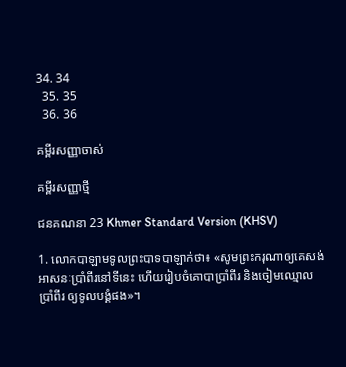34. 34
  35. 35
  36. 36

គម្ពីរសញ្ញាចាស់

គម្ពីរសញ្ញាថ្មី

ជន‌គណនា 23 Khmer Standard Version (KHSV)

1. លោកបាឡាមទូលព្រះ‌បាទបាឡាក់ថា៖ «សូមព្រះ‌ករុណាឲ្យគេសង់អាសនៈប្រាំ‌ពីរនៅទីនេះ ហើយរៀបចំគោបាប្រាំ‌ពីរ និងចៀមឈ្មោលប្រាំ‌ពីរ ឲ្យទូលបង្គំផង»។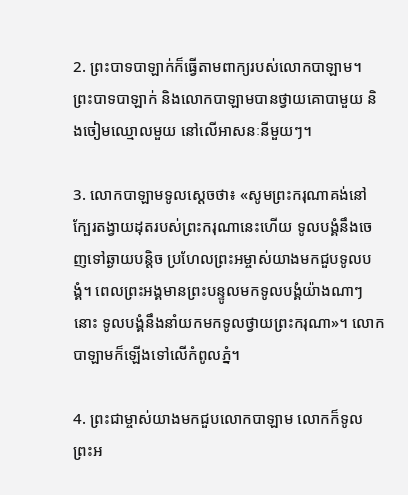2. ព្រះ‌បាទបាឡាក់ក៏ធ្វើតាមពាក្យរបស់លោកបាឡាម។ ព្រះ‌បាទបាឡាក់ និងលោកបាឡាមបានថ្វាយគោបាមួយ និងចៀមឈ្មោលមួយ នៅលើអាសនៈនីមួយៗ។

3. លោកបាឡាមទូលស្ដេចថា៖ «សូមព្រះ‌ករុណាគង់នៅក្បែរតង្វាយដុតរបស់ព្រះ‌ករុណានេះហើយ ទូលបង្គំនឹងចេញទៅឆ្ងាយបន្តិច ប្រហែលព្រះ‌អម្ចាស់យាងមកជួបទូលបង្គំ។ ពេលព្រះ‌អង្គមានព្រះ‌បន្ទូលមកទូលបង្គំយ៉ាងណាៗនោះ ទូលបង្គំនឹងនាំយកមកទូលថ្វាយព្រះ‌ករុណា»។ លោកបាឡាមក៏ឡើងទៅលើកំពូលភ្នំ។

4. ព្រះ‌ជាម្ចាស់យាងមកជួបលោកបាឡាម លោកក៏ទូលព្រះ‌អ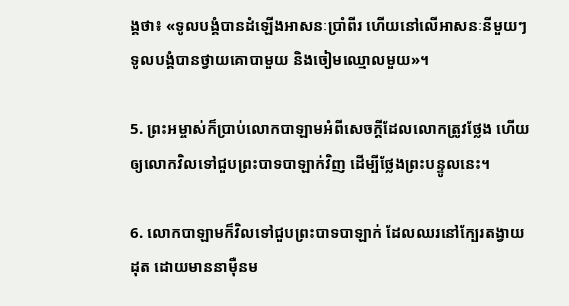ង្គថា៖ «ទូលបង្គំបានដំឡើងអាសនៈប្រាំ‌ពីរ ហើយនៅលើអាសនៈនីមួយៗ ទូលបង្គំបានថ្វាយគោបាមួយ និងចៀមឈ្មោលមួយ»។

5. ព្រះ‌អម្ចាស់ក៏ប្រាប់លោកបាឡាមអំពីសេចក្ដីដែលលោកត្រូវថ្លែង ហើយឲ្យលោកវិលទៅជួបព្រះ‌បាទបាឡាក់វិញ ដើម្បីថ្លែងព្រះ‌បន្ទូលនេះ។

6. លោកបាឡាមក៏វិលទៅជួបព្រះ‌បាទបាឡាក់ ដែលឈរនៅក្បែរតង្វាយដុត ដោយមាននាម៉ឺនម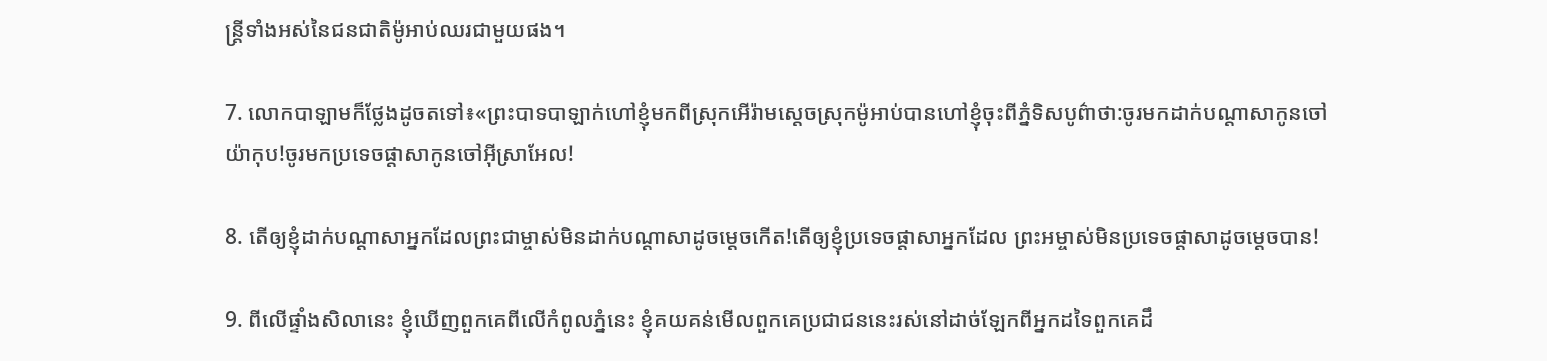ន្ត្រីទាំងអស់នៃជន‌ជាតិម៉ូអាប់ឈរជាមួយផង។

7. លោកបាឡាមក៏ថ្លែងដូចតទៅ៖«ព្រះ‌បាទបាឡាក់ហៅខ្ញុំមកពីស្រុកអើរ៉ាមស្ដេចស្រុកម៉ូអាប់បានហៅខ្ញុំចុះពីភ្នំទិសបូព៌ាថា:ចូរមកដាក់បណ្ដាសាកូនចៅយ៉ាកុប!ចូរមកប្រទេច‌ផ្តាសាកូនចៅអ៊ីស្រា‌អែល!

8. តើឲ្យខ្ញុំដាក់បណ្ដាសាអ្នកដែលព្រះ‌ជាម្ចាស់មិនដាក់បណ្ដាសាដូចម្ដេចកើត!តើឲ្យខ្ញុំប្រទេច‌ផ្តាសាអ្នកដែល ព្រះ‌អម្ចាស់មិនប្រទេច‌ផ្តាសាដូចម្ដេចបាន!

9. ពីលើផ្ទាំងសិលានេះ ខ្ញុំឃើញពួកគេពីលើកំពូលភ្នំនេះ ខ្ញុំគយ‌គន់មើលពួកគេប្រជា‌ជននេះរស់នៅដាច់ឡែកពីអ្នកដទៃពួកគេដឹ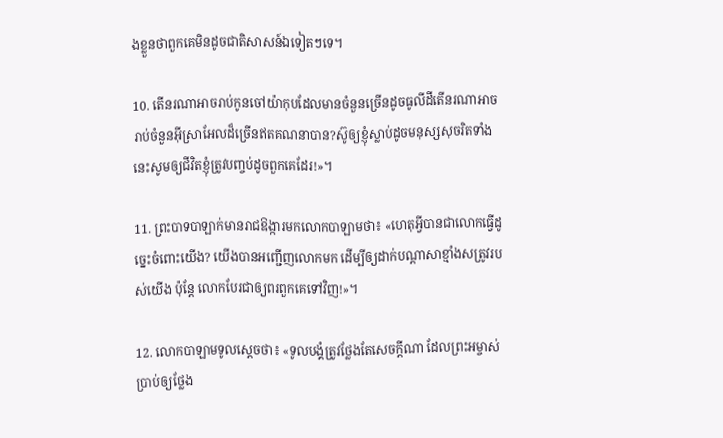ងខ្លួនថាពួកគេមិនដូចជាតិសាសន៍ឯទៀតៗទេ។

10. តើនរណាអាចរាប់កូនចៅយ៉ាកុបដែលមានចំនួនច្រើនដូចធូលីដីតើនរណាអាចរាប់ចំនួនអ៊ីស្រា‌អែលដ៏ច្រើនឥតគណនាបាន?ស៊ូឲ្យខ្ញុំស្លាប់ដូចមនុស្សសុចរិតទាំងនេះសូមឲ្យជីវិតខ្ញុំត្រូវបញ្ចប់ដូចពួកគេដែរ!»។

11. ព្រះ‌បាទបាឡាក់មានរាជ‌ឱង្ការមកលោកបាឡាមថា៖ «ហេតុអ្វីបានជាលោកធ្វើដូច្នេះចំពោះយើង? យើងបានអញ្ជើញលោកមក ដើម្បីឲ្យដាក់បណ្ដាសាខ្មាំងសត្រូវរបស់យើង ប៉ុន្តែ លោកបែរជាឲ្យពរពួកគេទៅវិញ!»។

12. លោកបាឡាមទូលស្ដេចថា៖ «ទូលបង្គំត្រូវថ្លែងតែសេចក្ដីណា ដែលព្រះ‌អម្ចាស់ប្រាប់ឲ្យថ្លែង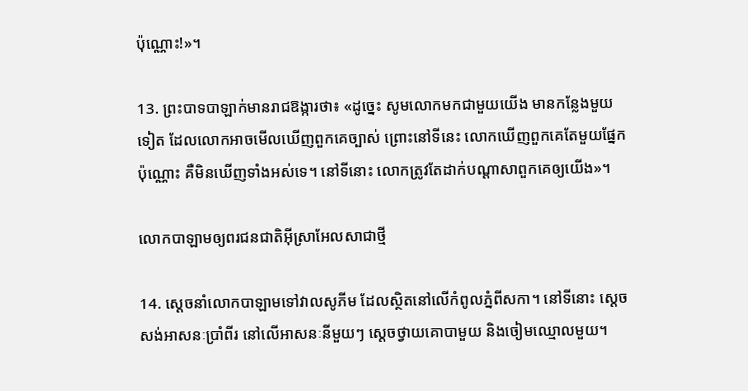ប៉ុណ្ណោះ!»។

13. ព្រះ‌បាទបាឡាក់មានរាជ‌ឱង្ការថា៖ «ដូច្នេះ សូមលោកមកជាមួយយើង មានកន្លែងមួយទៀត ដែលលោកអាចមើលឃើញពួកគេច្បាស់ ព្រោះនៅទីនេះ លោកឃើញពួកគេតែមួយផ្នែកប៉ុណ្ណោះ គឺមិនឃើញទាំងអស់ទេ។ នៅទីនោះ លោកត្រូវតែដាក់បណ្ដាសាពួកគេឲ្យយើង»។

លោកបាឡាមឲ្យពរជន‌ជាតិអ៊ីស្រា‌អែលសាជាថ្មី

14. ស្ដេចនាំលោកបាឡាមទៅវាលសូភីម ដែលស្ថិតនៅលើកំពូលភ្នំពីសកា។ នៅទីនោះ ស្ដេចសង់អាសនៈប្រាំ‌ពីរ នៅលើអាសនៈនីមួយៗ ស្ដេចថ្វាយគោបាមួយ និងចៀមឈ្មោលមួយ។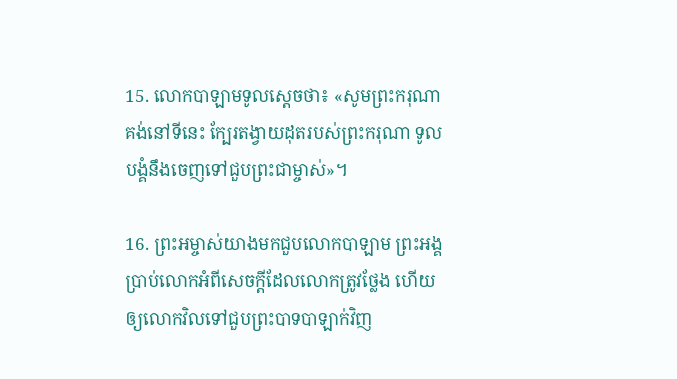15. លោកបាឡាមទូលស្ដេចថា៖ «សូមព្រះ‌ករុណាគង់នៅទីនេះ ក្បែរតង្វាយដុតរបស់ព្រះ‌ករុណា ទូលបង្គំនឹងចេញទៅជួបព្រះ‌ជាម្ចាស់»។

16. ព្រះ‌អម្ចាស់យាងមកជួបលោកបាឡាម ព្រះ‌អង្គប្រាប់លោកអំពីសេចក្ដីដែលលោកត្រូវថ្លែង ហើយឲ្យលោកវិលទៅជួបព្រះ‌បាទបាឡាក់វិញ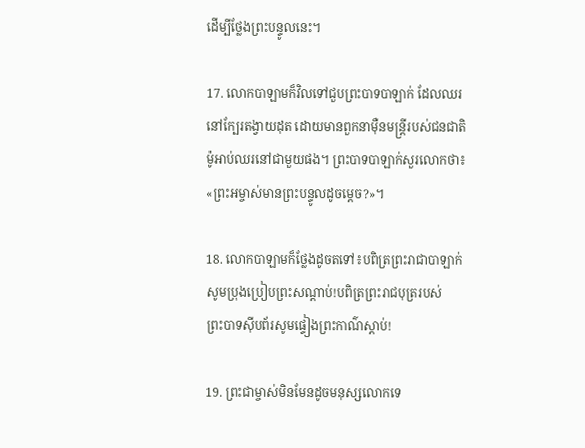ដើម្បីថ្លែងព្រះ‌បន្ទូលនេះ។

17. លោកបាឡាមក៏វិលទៅជួបព្រះ‌បាទបាឡាក់ ដែលឈរនៅក្បែរតង្វាយដុត ដោយមានពួកនាម៉ឺនមន្ត្រីរបស់ជន‌ជាតិម៉ូអាប់ឈរនៅជាមួយផង។ ព្រះ‌បាទបាឡាក់សួរលោកថា៖ «ព្រះ‌អម្ចាស់មានព្រះ‌បន្ទូលដូចម្ដេច?»។

18. លោកបាឡាមក៏ថ្លែងដូចតទៅ៖បពិត្រព្រះ‌រាជាបាឡាក់សូមប្រុងប្រៀបព្រះ‌សណ្ដាប់!បពិត្រព្រះ‌រាជបុត្ររបស់ព្រះ‌បាទស៊ីប‌ព័រសូមផ្ទៀងព្រះ‌កាណ៌ស្ដាប់!

19. ព្រះ‌ជាម្ចាស់មិនមែនដូចមនុស្សលោកទេ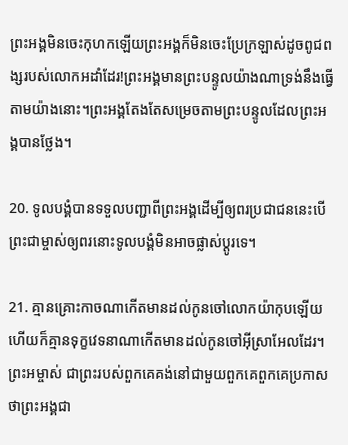ព្រះ‌អង្គមិនចេះកុហកឡើយព្រះ‌អង្គក៏មិនចេះប្រែក្រឡាស់ដូចពូជ‌ពង្សរបស់លោកអដាំដែរ!ព្រះ‌អង្គមានព្រះ‌បន្ទូលយ៉ាងណាទ្រង់នឹងធ្វើតាមយ៉ាងនោះ។ព្រះ‌អង្គតែងតែសម្រេចតាមព្រះ‌បន្ទូលដែលព្រះ‌អង្គបានថ្លែង។

20. ទូលបង្គំបានទទួលបញ្ជាពីព្រះ‌អង្គដើម្បីឲ្យពរប្រជា‌ជននេះបើព្រះ‌ជាម្ចាស់ឲ្យពរនោះទូលបង្គំមិនអាចផ្លាស់ប្ដូរទេ។

21. គ្មានគ្រោះកាចណាកើតមានដល់កូនចៅលោកយ៉ាកុបឡើយហើយក៏គ្មានទុក្ខវេទនាណាកើតមានដល់កូនចៅអ៊ីស្រា‌អែលដែរ។ ព្រះ‌អម្ចាស់ ជាព្រះរបស់ពួកគេគង់នៅជាមួយពួកគេពួកគេប្រកាសថាព្រះ‌អង្គជា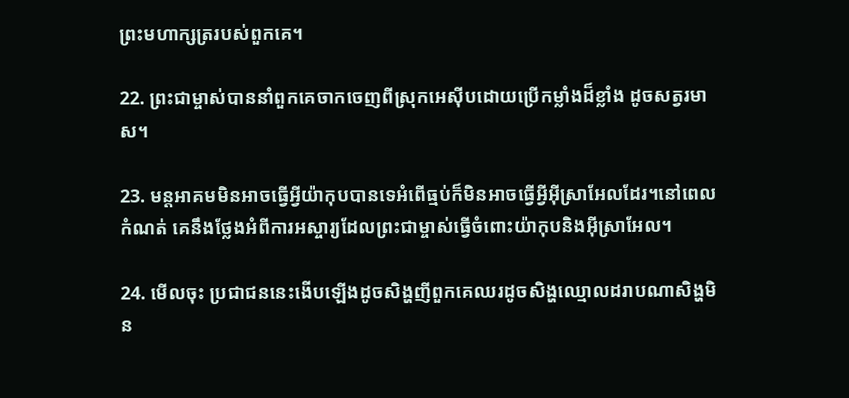ព្រះ‌មហា‌ក្សត្ររបស់ពួកគេ។

22. ព្រះ‌ជាម្ចាស់បាននាំពួកគេចាកចេញពីស្រុកអេស៊ីបដោយប្រើកម្លាំងដ៏ខ្លាំង ដូចសត្វរមាស។

23. មន្ត‌អាគមមិនអាចធ្វើអ្វីយ៉ាកុបបានទេអំពើធ្មប់ក៏មិនអាចធ្វើអ្វីអ៊ីស្រា‌អែលដែរ។នៅពេលកំណត់ គេនឹងថ្លែងអំពីការអស្ចារ្យដែលព្រះ‌ជាម្ចាស់ធ្វើចំពោះយ៉ាកុបនិងអ៊ីស្រា‌អែល។

24. មើលចុះ ប្រជា‌ជននេះងើបឡើងដូចសិង្ហញីពួកគេឈរដូចសិង្ហឈ្មោលដរាបណាសិង្ហមិន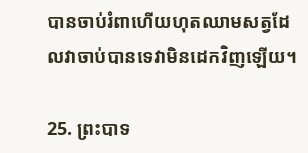បានចាប់រំពាហើយហុតឈាមសត្វដែលវាចាប់បានទេវាមិនដេកវិញឡើយ។

25. ព្រះ‌បាទ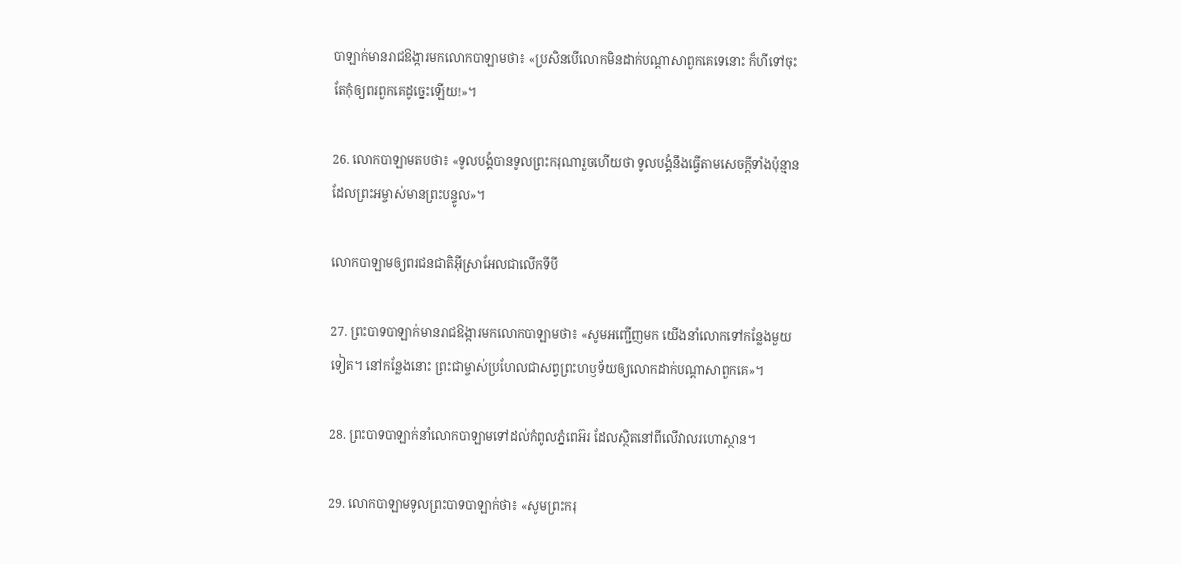បាឡាក់មានរាជ‌ឱង្ការមកលោកបាឡាមថា៖ «ប្រសិនបើលោកមិនដាក់បណ្ដាសាពួកគេទេនោះ ក៏ហីទៅចុះ តែកុំឲ្យពរពួកគេដូច្នេះឡើយ!»។

26. លោកបាឡាមតបថា៖ «ទូលបង្គំបានទូលព្រះ‌ករុណារួចហើយថា ទូលបង្គំនឹងធ្វើតាមសេចក្ដីទាំងប៉ុន្មាន ដែលព្រះ‌អម្ចាស់មានព្រះ‌បន្ទូល»។

លោកបាឡាមឲ្យពរជន‌ជាតិអ៊ីស្រា‌អែលជាលើកទីបី

27. ព្រះ‌បាទបាឡាក់មានរាជ‌ឱង្ការមកលោកបាឡាមថា៖ «សូមអញ្ជើញមក យើងនាំលោកទៅកន្លែងមួយទៀត។ នៅកន្លែងនោះ ព្រះ‌ជាម្ចាស់ប្រហែលជាសព្វព្រះ‌ហឫទ័យឲ្យលោកដាក់បណ្ដាសាពួកគេ»។

28. ព្រះ‌បាទបាឡាក់នាំលោកបាឡាមទៅដល់កំពូលភ្នំពេអ៊រ ដែលស្ថិតនៅពីលើវាលរហោ‌ស្ថាន។

29. លោកបាឡាមទូលព្រះ‌បាទបាឡាក់ថា៖ «សូមព្រះ‌ករុ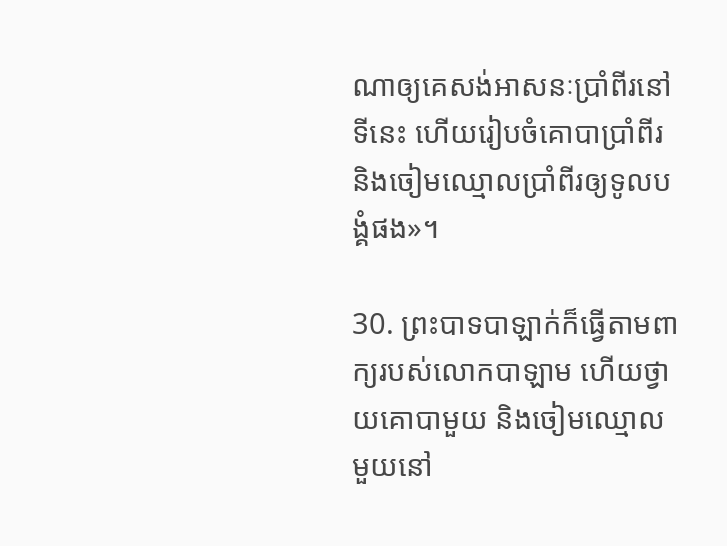ណាឲ្យគេសង់អាសនៈប្រាំ‌ពីរនៅទីនេះ ហើយរៀបចំគោបាប្រាំ‌ពីរ និងចៀមឈ្មោលប្រាំ‌ពីរឲ្យទូលបង្គំផង»។

30. ព្រះ‌បាទបាឡាក់ក៏ធ្វើតាមពាក្យរបស់លោកបាឡាម ហើយថ្វាយគោបាមួយ និងចៀមឈ្មោលមួយនៅ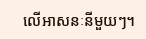លើអាសនៈនីមួយៗ។